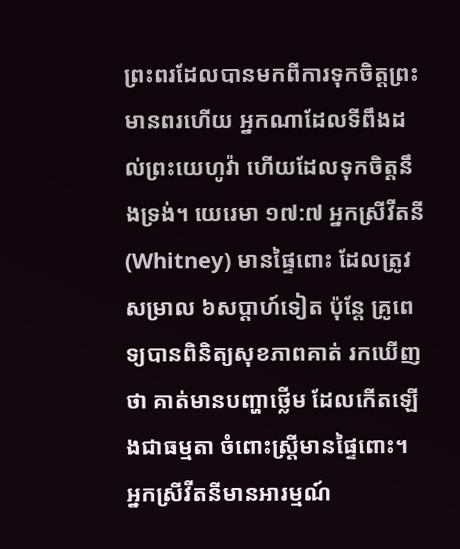ព្រះពរដែលបានមកពីការទុកចិត្តព្រះ
មានពរហើយ អ្នកណាដែលទីពឹងដល់ព្រះយេហូវ៉ា ហើយដែលទុកចិត្តនឹងទ្រង់។ យេរេមា ១៧:៧ អ្នកស្រីវីតនី(Whitney) មានផ្ទៃពោះ ដែលត្រូវសម្រាល ៦សប្តាហ៍ទៀត ប៉ុន្តែ គ្រូពេទ្យបានពិនិត្យសុខភាពគាត់ រកឃើញថា គាត់មានបញ្ហាថ្លើម ដែលកើតឡើងជាធម្មតា ចំពោះស្រ្តីមានផ្ទៃពោះ។ អ្នកស្រីវីតនីមានអារម្មណ៍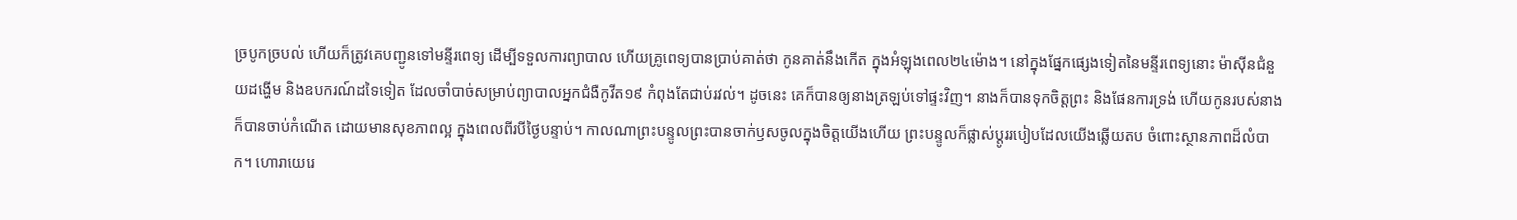ច្របូកច្របល់ ហើយក៏ត្រូវគេបញ្ជូនទៅមន្ទីរពេទ្យ ដើម្បីទទួលការព្យាបាល ហើយគ្រូពេទ្យបានប្រាប់គាត់ថា កូនគាត់នឹងកើត ក្នុងអំឡុងពេល២៤ម៉ោង។ នៅក្នុងផ្នែកផ្សេងទៀតនៃមន្ទីរពេទ្យនោះ ម៉ាស៊ីនជំនួយដង្ហើម និងឧបករណ៍ដទៃទៀត ដែលចាំបាច់សម្រាប់ព្យាបាលអ្នកជំងឺកូវីត១៩ កំពុងតែជាប់រវល់។ ដូចនេះ គេក៏បានឲ្យនាងត្រឡប់ទៅផ្ទះវិញ។ នាងក៏បានទុកចិត្តព្រះ និងផែនការទ្រង់ ហើយកូនរបស់នាងក៏បានចាប់កំណើត ដោយមានសុខភាពល្អ ក្នុងពេលពីរបីថ្ងៃបន្ទាប់។ កាលណាព្រះបន្ទូលព្រះបានចាក់ឫសចូលក្នុងចិត្តយើងហើយ ព្រះបន្ទូលក៏ផ្លាស់ប្តូររបៀបដែលយើងឆ្លើយតប ចំពោះស្ថានភាពដ៏លំបាក។ ហោរាយេរេ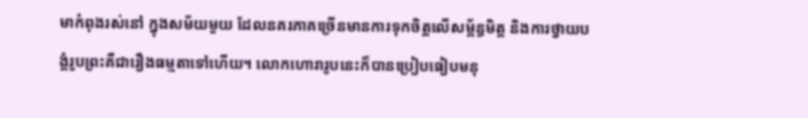មាកំពុងរស់នៅ ក្នុងសម័យមួយ ដែលនគរភាគច្រើនមានការទុកចិត្តលើសម្ព័ន្ធមិត្ត និងការថ្វាយបង្គំរូបព្រះគឺជារឿងធម្មតាទៅហើយ។ លោកហោរារូបនេះក៏បានប្រៀបធៀបមនុ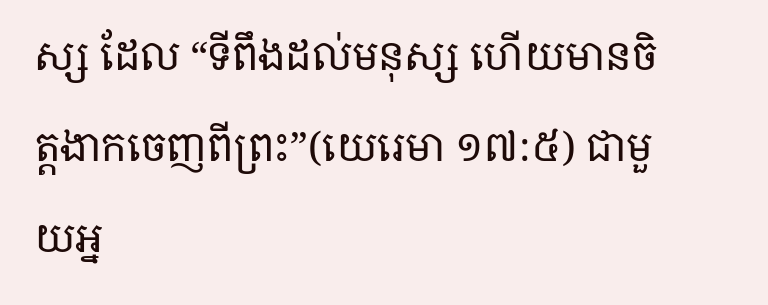ស្ស ដែល “ទីពឹងដល់មនុស្ស ហើយមានចិត្តងាកចេញពីព្រះ”(យេរេមា ១៧:៥) ជាមួយអ្ន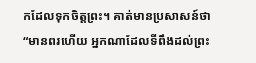កដែលទុកចិត្តព្រះ។ គាត់មានប្រសាសន៍ថា “មានពរហើយ អ្នកណាដែលទីពឹងដល់ព្រះ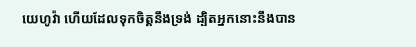យេហូវ៉ា ហើយដែលទុកចិត្តនឹងទ្រង់ ដ្បិតអ្នកនោះនឹងបាន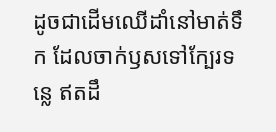ដូចជាដើមឈើដាំនៅមាត់ទឹក ដែលចាក់ឫសទៅក្បែរទន្លេ ឥតដឹ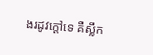ងរដូវក្តៅទេ គឺស្លឹក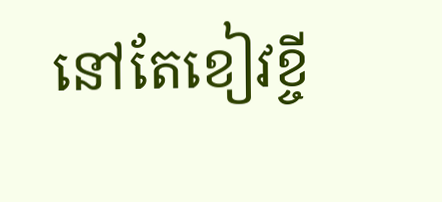នៅតែខៀវខ្ចី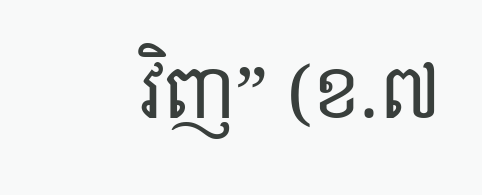វិញ” (ខ.៧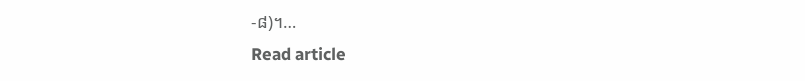-៨)។…
Read article